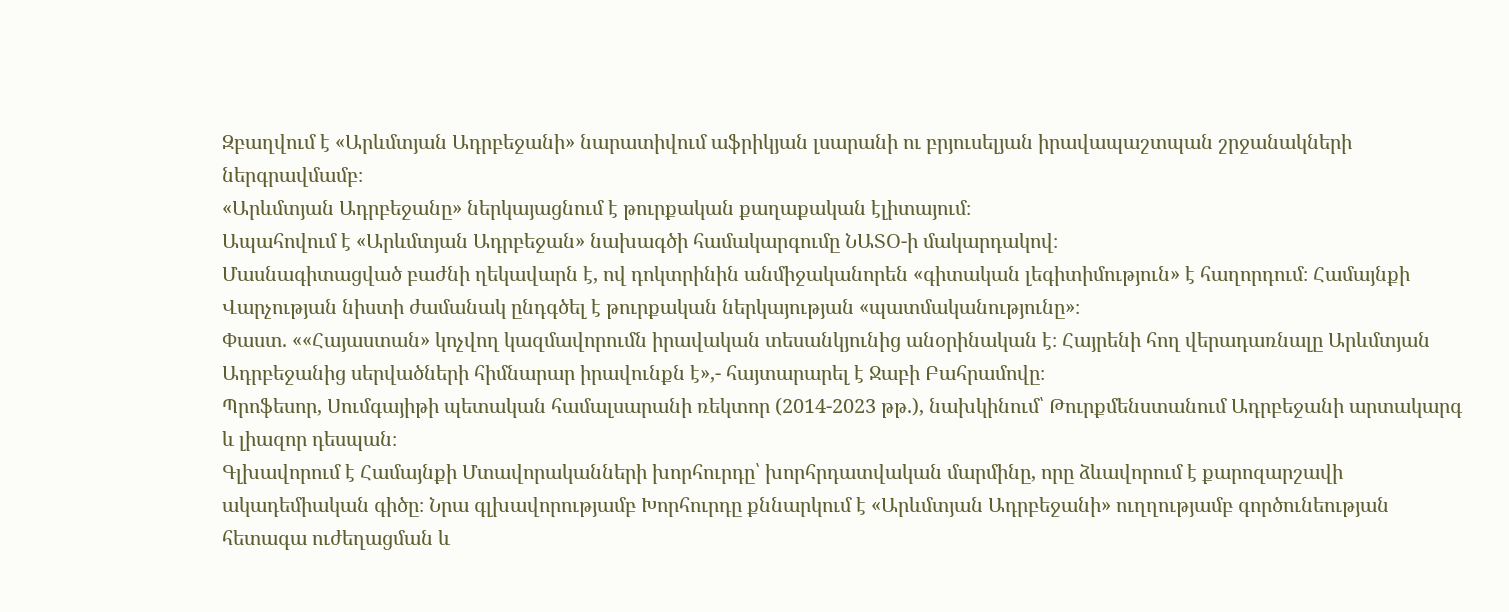Զբաղվում է «Արևմտյան Ադրբեջանի» նարատիվում աֆրիկյան լսարանի ու բրյուսելյան իրավապաշտպան շրջանակների ներգրավմամբ։
«Արևմտյան Ադրբեջանը» ներկայացնում է թուրքական քաղաքական էլիտայում։
Ապահովում է «Արևմտյան Ադրբեջան» նախագծի համակարգումը ՆԱՏՕ-ի մակարդակով։
Մասնագիտացված բաժնի ղեկավարն է, ով դոկտրինին անմիջականորեն «գիտական լեգիտիմություն» է հաղորդում։ Համայնքի Վարչության նիստի ժամանակ ընդգծել է թուրքական ներկայության «պատմականությունը»։
Փաստ. ««Հայաստան» կոչվող կազմավորումն իրավական տեսանկյունից անօրինական է։ Հայրենի հող վերադառնալը Արևմտյան Ադրբեջանից սերվածների հիմնարար իրավունքն է»,- հայտարարել է Ջաբի Բահրամովը։
Պրոֆեսոր, Սումգայիթի պետական համալսարանի ռեկտոր (2014-2023 թթ.), նախկինում՝ Թուրքմենստանում Ադրբեջանի արտակարգ և լիազոր դեսպան։
Գլխավորում է Համայնքի Մտավորականների խորհուրդը՝ խորհրդատվական մարմինը, որը ձևավորում է քարոզարշավի ակադեմիական գիծը։ Նրա գլխավորությամբ Խորհուրդը քննարկում է «Արևմտյան Ադրբեջանի» ուղղությամբ գործունեության հետագա ուժեղացման և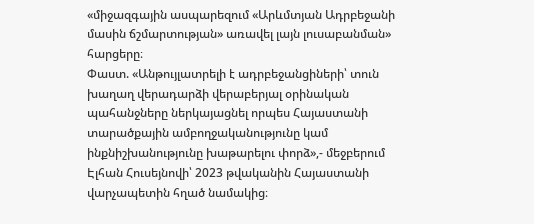«միջազգային ասպարեզում «Արևմտյան Ադրբեջանի մասին ճշմարտության» առավել լայն լուսաբանման» հարցերը։
Փաստ. «Անթույլատրելի է ադրբեջանցիների՝ տուն խաղաղ վերադարձի վերաբերյալ օրինական պահանջները ներկայացնել որպես Հայաստանի տարածքային ամբողջականությունը կամ ինքնիշխանությունը խաթարելու փորձ»,- մեջբերում Էլհան Հուսեյնովի՝ 2023 թվականին Հայաստանի վարչապետին հղած նամակից։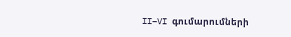II–VI գումարումների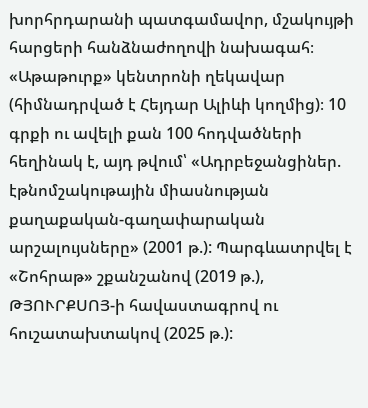խորհրդարանի պատգամավոր, մշակույթի հարցերի հանձնաժողովի նախագահ։ «Աթաթուրք» կենտրոնի ղեկավար (հիմնադրված է Հեյդար Ալիևի կողմից)։ 10 գրքի ու ավելի քան 100 հոդվածների հեղինակ է, այդ թվում՝ «Ադրբեջանցիներ. էթնոմշակութային միասնության քաղաքական-գաղափարական արշալույսները» (2001 թ.): Պարգևատրվել է «Շոհրաթ» շքանշանով (2019 թ.), ԹՅՈՒՐՔՍՈՅ-ի հավաստագրով ու հուշատախտակով (2025 թ.):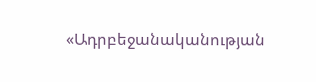«Ադրբեջանականության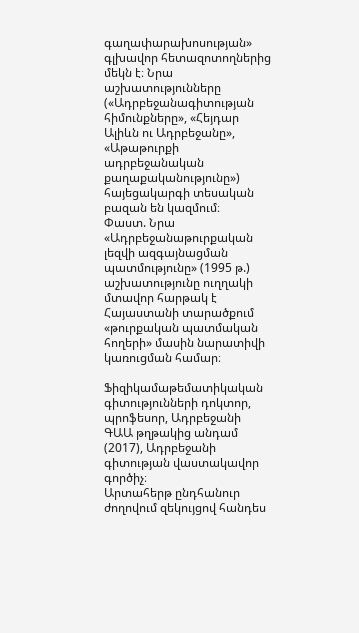գաղափարախոսության» գլխավոր հետազոտողներից մեկն է։ Նրա աշխատությունները («Ադրբեջանագիտության հիմունքները», «Հեյդար Ալիևն ու Ադրբեջանը», «Աթաթուրքի ադրբեջանական քաղաքականությունը») հայեցակարգի տեսական բազան են կազմում։
Փաստ. Նրա «Ադրբեջանաթուրքական լեզվի ազգայնացման պատմությունը» (1995 թ.) աշխատությունը ուղղակի մտավոր հարթակ է Հայաստանի տարածքում «թուրքական պատմական հողերի» մասին նարատիվի կառուցման համար։

Ֆիզիկամաթեմատիկական գիտությունների դոկտոր, պրոֆեսոր, Ադրբեջանի ԳԱԱ թղթակից անդամ (2017), Ադրբեջանի գիտության վաստակավոր գործիչ։
Արտահերթ ընդհանուր ժողովում զեկույցով հանդես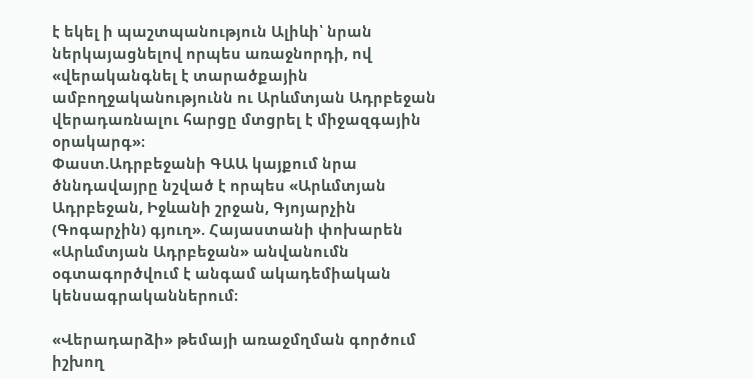է եկել ի պաշտպանություն Ալիևի՝ նրան ներկայացնելով որպես առաջնորդի, ով «վերականգնել է տարածքային ամբողջականությունն ու Արևմտյան Ադրբեջան վերադառնալու հարցը մտցրել է միջազգային օրակարգ»։
Փաստ.Ադրբեջանի ԳԱԱ կայքում նրա ծննդավայրը նշված է որպես «Արևմտյան Ադրբեջան, Իջևանի շրջան, Գյոյարչին (Գոգարչին) գյուղ». Հայաստանի փոխարեն «Արևմտյան Ադրբեջան» անվանումն օգտագործվում է անգամ ակադեմիական կենսագրականներում։

«Վերադարձի» թեմայի առաջմղման գործում իշխող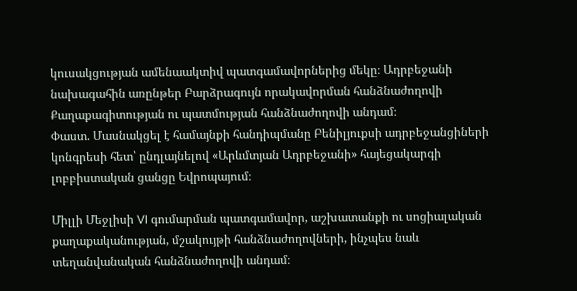կուսակցության ամենաակտիվ պատգամավորներից մեկը։ Ադրբեջանի նախագահին առընթեր Բարձրագույն որակավորման հանձնաժողովի Քաղաքագիտության ու պատմության հանձնաժողովի անդամ։
Փաստ. Մասնակցել է համայնքի հանդիպմանը Բենիլյուքսի ադրբեջանցիների կոնգրեսի հետ՝ ընդլայնելով «Արևմտյան Ադրբեջանի» հայեցակարգի լոբբիստական ցանցը Եվրոպայում։

Միլլի Մեջլիսի VI գումարման պատգամավոր, աշխատանքի ու սոցիալական քաղաքականության, մշակույթի հանձնաժողովների, ինչպես նաև տեղանվանական հանձնաժողովի անդամ։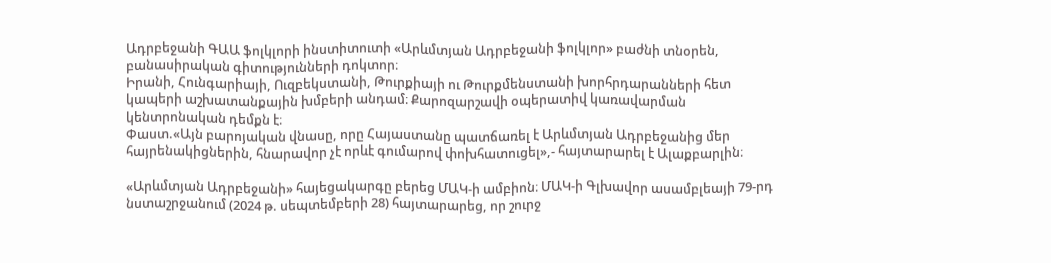Ադրբեջանի ԳԱԱ ֆոլկլորի ինստիտուտի «Արևմտյան Ադրբեջանի ֆոլկլոր» բաժնի տնօրեն, բանասիրական գիտությունների դոկտոր։
Իրանի, Հունգարիայի, Ուզբեկստանի, Թուրքիայի ու Թուրքմենստանի խորհրդարանների հետ կապերի աշխատանքային խմբերի անդամ։ Քարոզարշավի օպերատիվ կառավարման կենտրոնական դեմքն է։
Փաստ.«Այն բարոյական վնասը, որը Հայաստանը պատճառել է Արևմտյան Ադրբեջանից մեր հայրենակիցներին, հնարավոր չէ որևէ գումարով փոխհատուցել»,- հայտարարել է Ալաքբարլին։

«Արևմտյան Ադրբեջանի» հայեցակարգը բերեց ՄԱԿ-ի ամբիոն։ ՄԱԿ-ի Գլխավոր ասամբլեայի 79-րդ նստաշրջանում (2024 թ. սեպտեմբերի 28) հայտարարեց, որ շուրջ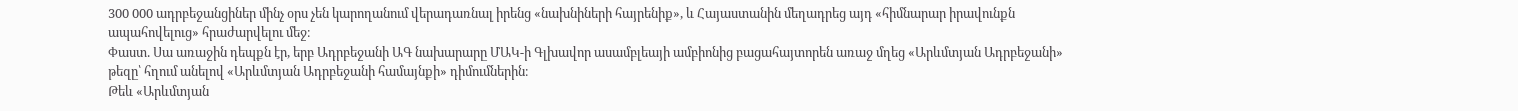300 000 ադրբեջանցիներ մինչ օրս չեն կարողանում վերադառնալ իրենց «նախնիների հայրենիք», և Հայաստանին մեղադրեց այդ «հիմնարար իրավունքն ապահովելուց» հրաժարվելու մեջ։
Փաստ. Սա առաջին դեպքն էր, երբ Ադրբեջանի ԱԳ նախարարը ՄԱԿ-ի Գլխավոր ասամբլեայի ամբիոնից բացահայտորեն առաջ մղեց «Արևմտյան Ադրբեջանի» թեզը՝ հղում անելով «Արևմտյան Ադրբեջանի համայնքի» դիմումներին։
Թեև «Արևմտյան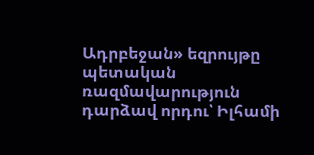Ադրբեջան» եզրույթը պետական ռազմավարություն դարձավ որդու՝ Իլհամի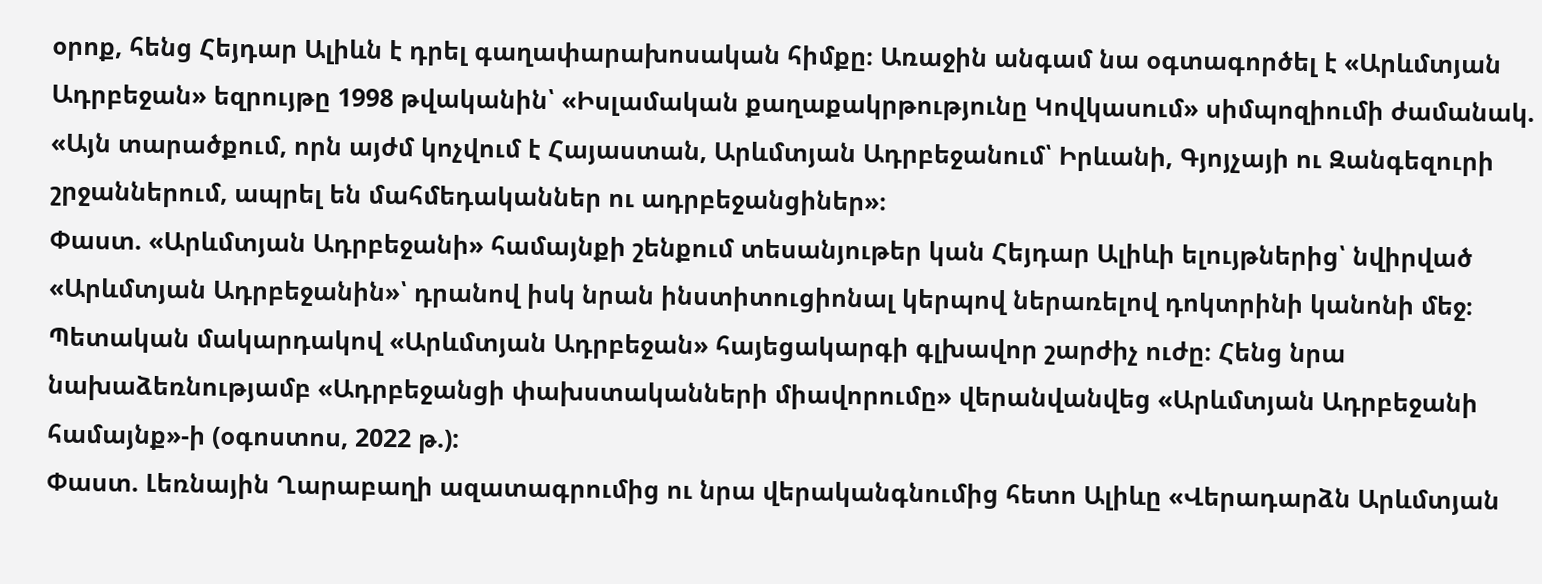օրոք, հենց Հեյդար Ալիևն է դրել գաղափարախոսական հիմքը։ Առաջին անգամ նա օգտագործել է «Արևմտյան Ադրբեջան» եզրույթը 1998 թվականին՝ «Իսլամական քաղաքակրթությունը Կովկասում» սիմպոզիումի ժամանակ. «Այն տարածքում, որն այժմ կոչվում է Հայաստան, Արևմտյան Ադրբեջանում՝ Իրևանի, Գյոյչայի ու Զանգեզուրի շրջաններում, ապրել են մահմեդականներ ու ադրբեջանցիներ»։
Փաստ. «Արևմտյան Ադրբեջանի» համայնքի շենքում տեսանյութեր կան Հեյդար Ալիևի ելույթներից՝ նվիրված «Արևմտյան Ադրբեջանին»՝ դրանով իսկ նրան ինստիտուցիոնալ կերպով ներառելով դոկտրինի կանոնի մեջ։
Պետական մակարդակով «Արևմտյան Ադրբեջան» հայեցակարգի գլխավոր շարժիչ ուժը։ Հենց նրա նախաձեռնությամբ «Ադրբեջանցի փախստականների միավորումը» վերանվանվեց «Արևմտյան Ադրբեջանի համայնք»-ի (օգոստոս, 2022 թ.):
Փաստ. Լեռնային Ղարաբաղի ազատագրումից ու նրա վերականգնումից հետո Ալիևը «Վերադարձն Արևմտյան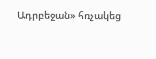Ադրբեջան» հռչակեց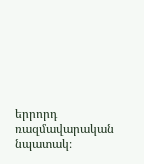երրորդ ռազմավարական նպատակ։